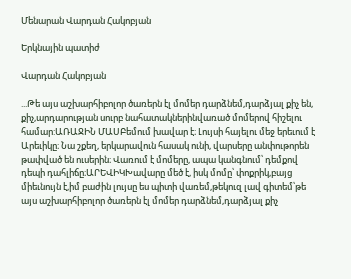Մենարան Վարդան Հակոբյան

Երկնային պատիժ

Վարդան Հակոբյան

...Թե այս աշխարհիբոլոր ծառերն էլ մոմեր դարձնեմ,դարձյալ քիչ են, քիչ,արդարության սուրբ նահատակներինվառած մոմերով հիշելու համար:ԱՌԱՋԻՆ ՄԱՍԲեմում խավար է։ Լույսի հայելու մեջ երեւում է Արեւիկը։ Նա շքեղ, երկարավուն հասակ ունի, վարսերը անփութորեն թափված են ուսերին։ Վառում է մոմերը, ապա կանգնում՝ դեմքով դեպի դահլիճը։ԱՐԵՎԻԿԽավարը մեծ է, իսկ մոմը՝ փոքրիկ,բայց միեւնույն է,իմ բաժին լույսը ես պիտի վառեմ,թեկուզ լավ գիտեմ՝թե այս աշխարհիբոլոր ծառերն էլ մոմեր դարձնեմ,դարձյալ քիչ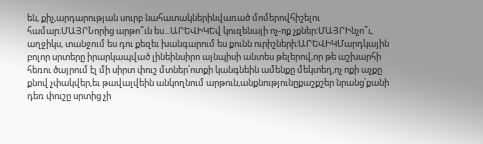են, քիչ,արդարության սուրբ նահատակներինվառած մոմերովհիշելու համար։ՄԱՅՐՆորից արթո՞ւն ես...ԱՐԵՎԻԿԵվ կուզենայի ոչ-ոք չքներ։ՄԱՅՐԻնչո՞ւ, աղջիկս, տանջում ես դու քեզեւ խանգարում ես քունն ուրիշների։ԱՐԵՎԻԿՄարդկային բոլոր սրտերը իրարկապված լինեինսիրո այնպիսի անտես թելերով,որ թե աշխարհի հեռու ծայրում էլ մի սիրտ փուշ մտներ՝ոտքի կանգնեին ամենքը մեկտեղ,ոչ ոքի աչքը քնով չփակվեր,եւ թավալվեին անկողնում արթուն,անքնությունըքաշքշեր նրանց՝քանի դեռ փուշը սրտից չի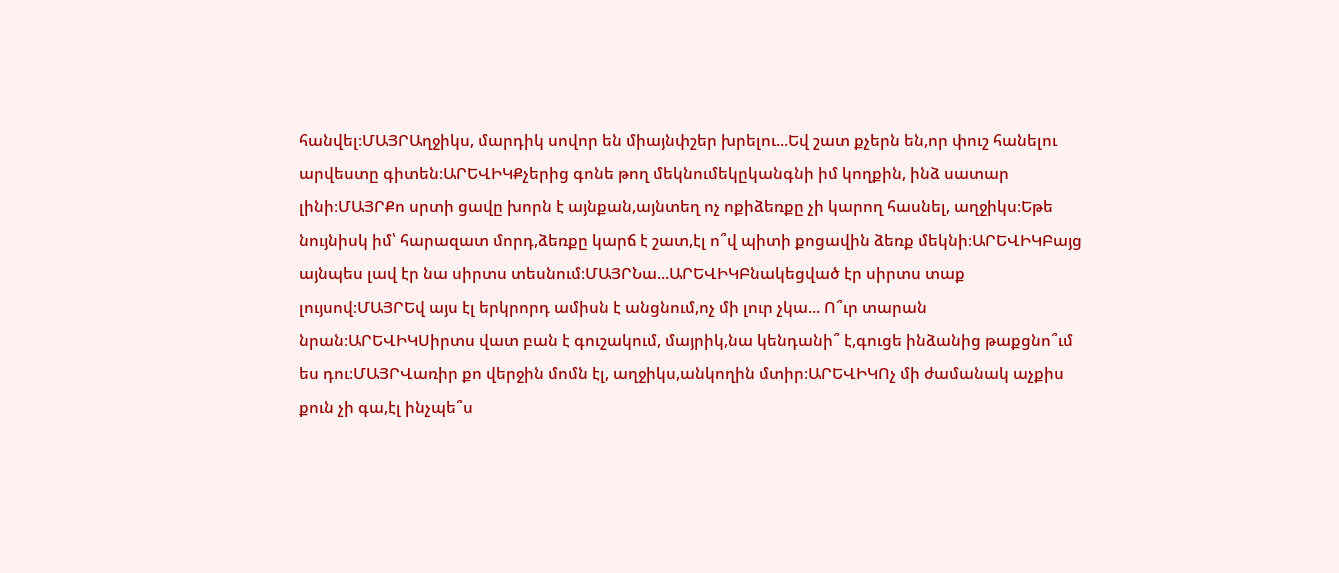հանվել։ՄԱՅՐԱղջիկս, մարդիկ սովոր են միայնփշեր խրելու...Եվ շատ քչերն են,որ փուշ հանելու արվեստը գիտեն։ԱՐԵՎԻԿՔչերից գոնե թող մեկնումեկըկանգնի իմ կողքին, ինձ սատար լինի։ՄԱՅՐՔո սրտի ցավը խորն է այնքան,այնտեղ ոչ ոքիձեռքը չի կարող հասնել, աղջիկս։Եթե նույնիսկ իմ՝ հարազատ մորդ,ձեռքը կարճ է շատ,էլ ո՞վ պիտի քոցավին ձեռք մեկնի։ԱՐԵՎԻԿԲայց այնպես լավ էր նա սիրտս տեսնում։ՄԱՅՐՆա...ԱՐԵՎԻԿԲնակեցված էր սիրտս տաք լույսով։ՄԱՅՐԵվ այս էլ երկրորդ ամիսն է անցնում,ոչ մի լուր չկա... Ո՞ւր տարան նրան։ԱՐԵՎԻԿՍիրտս վատ բան է գուշակում, մայրիկ,նա կենդանի՞ է,գուցե ինձանից թաքցնո՞ւմ ես դու։ՄԱՅՐՎառիր քո վերջին մոմն էլ, աղջիկս,անկողին մտիր։ԱՐԵՎԻԿՈչ մի ժամանակ աչքիս քուն չի գա,էլ ինչպե՞ս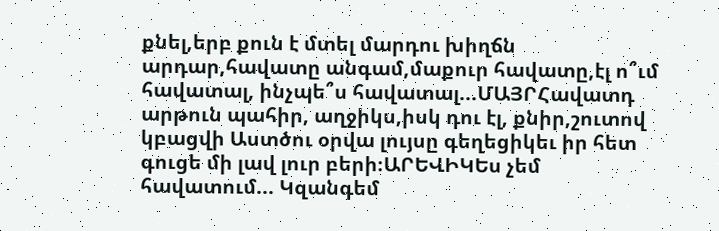քնել,երբ քուն է մտել մարդու խիղճն արդար,հավատը անգամ,մաքուր հավատը,էլ ո՞ւմ հավատալ, ինչպե՞ս հավատալ...ՄԱՅՐՀավատդ արթուն պահիր, աղջիկս,իսկ դու էլ, քնիր,շուտով կբացվի Աստծու օրվա լույսը գեղեցիկեւ իր հետ գուցե մի լավ լուր բերի։ԱՐԵՎԻԿԵս չեմ հավատում... Կզանգեմ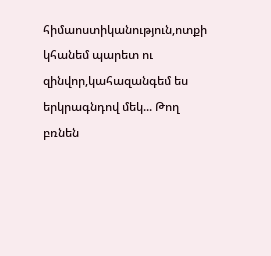հիմաոստիկանություն,ոտքի կհանեմ պարետ ու զինվոր,կահազանգեմ ես երկրագնդով մեկ... Թող բռնեն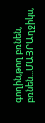գողին,թող բռնեն, բռնեն...ՄԱՅՐԱղջիկս,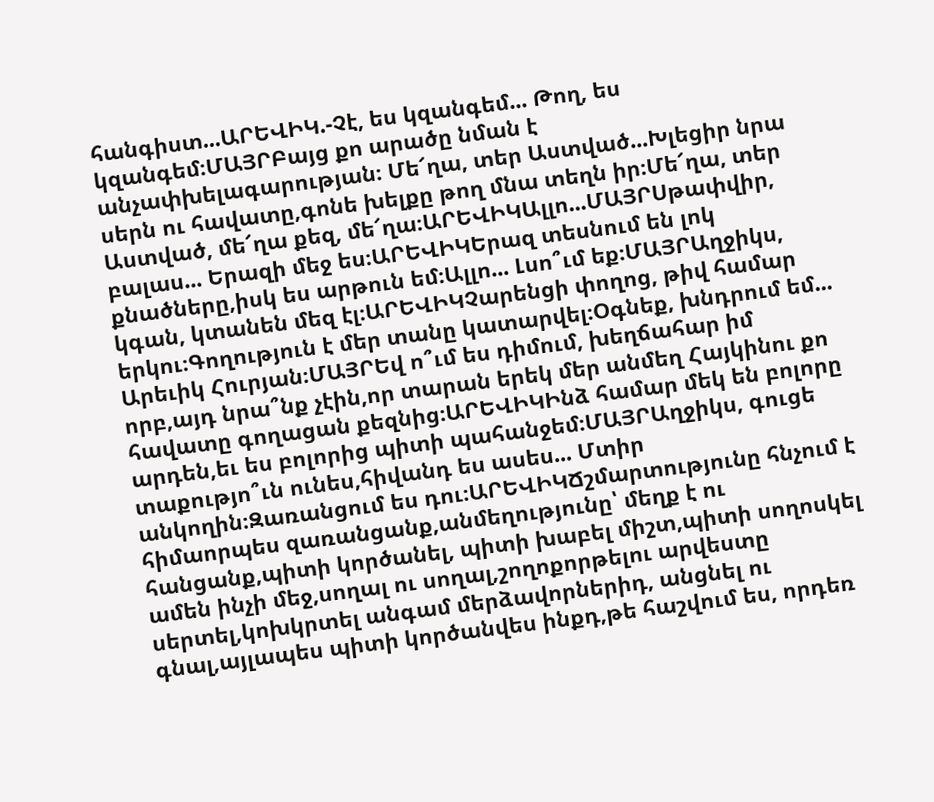հանգիստ...ԱՐԵՎԻԿ.-Չէ, ես կզանգեմ... Թող, ես կզանգեմ։ՄԱՅՐԲայց քո արածը նման է անչափխելագարության։ Մե՜ղա, տեր Աստված...Խլեցիր նրա սերն ու հավատը,գոնե խելքը թող մնա տեղն իր։Մե՜ղա, տեր Աստված, մե՜ղա քեզ, մե՜ղա։ԱՐԵՎԻԿԱլլո...ՄԱՅՐՍթափվիր, բալաս... Երազի մեջ ես։ԱՐԵՎԻԿԵրազ տեսնում են լոկ քնածները,իսկ ես արթուն եմ։Ալլո... Լսո՞ւմ եք։ՄԱՅՐԱղջիկս, կգան, կտանեն մեզ էլ։ԱՐԵՎԻԿՉարենցի փողոց, թիվ համար երկու։Գողություն է մեր տանը կատարվել։Օգնեք, խնդրում եմ... Արեւիկ Հուրյան։ՄԱՅՐԵվ ո՞ւմ ես դիմում, խեղճահար իմ որբ,այդ նրա՞նք չէին,որ տարան երեկ մեր անմեղ Հայկինու քո հավատը գողացան քեզնից։ԱՐԵՎԻԿԻնձ համար մեկ են բոլորը արդեն,եւ ես բոլորից պիտի պահանջեմ։ՄԱՅՐԱղջիկս, գուցե տաքությո՞ւն ունես,հիվանդ ես ասես... Մտիր անկողին։Զառանցում ես դու։ԱՐԵՎԻԿՃշմարտությունը հնչում է հիմաորպես զառանցանք,անմեղությունը՝ մեղք է ու հանցանք,պիտի կործանել, պիտի խաբել միշտ,պիտի սողոսկել ամեն ինչի մեջ,սողալ ու սողալ,շողոքորթելու արվեստը սերտել,կոխկրտել անգամ մերձավորներիդ, անցնել ու գնալ,այլապես պիտի կործանվես ինքդ,թե հաշվում ես, որդեռ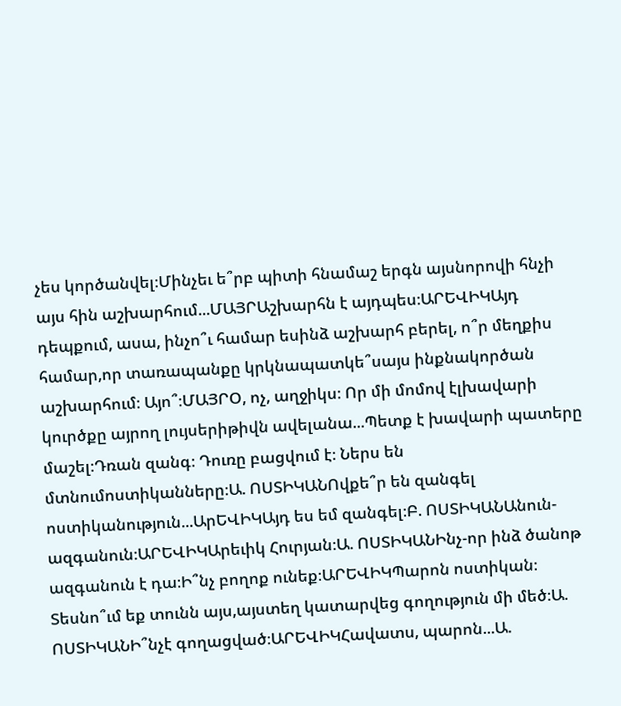չես կործանվել։Մինչեւ ե՞րբ պիտի հնամաշ երգն այսնորովի հնչի այս հին աշխարհում...ՄԱՅՐԱշխարհն է այդպես։ԱՐԵՎԻԿԱյդ դեպքում, ասա, ինչո՞ւ համար եսինձ աշխարհ բերել, ո՞ր մեղքիս համար,որ տառապանքը կրկնապատկե՞սայս ինքնակործան աշխարհում։ Այո՞։ՄԱՅՐՕ, ոչ, աղջիկս։ Որ մի մոմով էլխավարի կուրծքը այրող լույսերիթիվն ավելանա...Պետք է խավարի պատերը մաշել։Դռան զանգ։ Դուռը բացվում է։ Ներս են մտնումոստիկանները։Ա. ՈՍՏԻԿԱՆՈվքե՞ր են զանգել ոստիկանություն...ԱրԵՎԻԿԱյդ ես եմ զանգել։Բ. ՈՍՏԻԿԱՆԱնուն-ազգանուն։ԱՐԵՎԻԿԱրեւիկ Հուրյան։Ա. ՈՍՏԻԿԱՆԻնչ-որ ինձ ծանոթ ազգանուն է դա։Ի՞նչ բողոք ունեք։ԱՐԵՎԻԿՊարոն ոստիկան։ Տեսնո՞ւմ եք տունն այս,այստեղ կատարվեց գողություն մի մեծ։Ա. ՈՍՏԻԿԱՆԻ՞նչէ գողացված։ԱՐԵՎԻԿՀավատս, պարոն...Ա.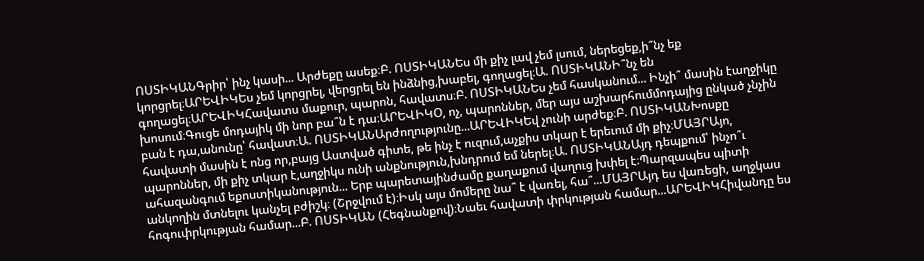ՈՍՏԻԿԱՆԳրիր՝ ինչ կասի... Արժեքը ասեք։Բ. ՈՍՏԻԿԱՆԵս մի քիչ լավ չեմ լսում, ներեցեք,ի՞նչ եք կորցրել։ԱՐԵՎԻԿԵս չեմ կորցրել, վերցրել են ինձնից,խաբել, գողացել։Ա. ՈՍՏԻԿԱՆԻ՞նչ են գողացել։ԱՐԵՎԻԿՀավատս մաքուր, պարոն, հավատս։Բ. ՈՍՏԻԿԱՆԵս չեմ հասկանում... Ինչի՞ մասին էաղջիկը խոսում։Գուցե մոդայիկ մի նոր բա՞ն է դա։ԱՐԵՎԻԿՕ, ոչ, պարոններ, մեր այս աշխարհումմոդայից ընկած չնչին բան է դա,անունը՝ հավատ։Ա. ՈՍՏԻԿԱՆԱրժողությունը...ԱՐԵՎԻԿԵվ չունի արժեք։Բ. ՈՍՏԻԿԱՆԽոսքը հավատի մասին է ոնց որ,բայց Աստված գիտե, թե ինչ է ուզում,աչքիս տկար է երեւում մի քիչ։ՄԱՅՐԱյո, պարոններ, մի քիչ տկար է,աղջիկս ունի անքնություն,խնդրում եմ ներել։Ա. ՈՍՏԻԿԱՆԱյդ դեպքում՝ ինչո՞ւ ահազանգում եքոստիկանություն... Երբ պարետայինժամը քաղաքում վաղուց խփել է։Պարզապես պիտի անկողին մտնելու կանչել բժիշկ։ (Շրջվում է)։Իսկ այս մոմերը նա՞ է վառել, հա՞...ՄԱՅՐԱյդ ես վառեցի, աղջկաս հոգուփրկության համար...Բ. ՈՍՏԻԿԱՆ (Հեգնանքով)։Նաեւ հավատի փրկության համար...ԱՐԵՎԻԿՀիվանդը ես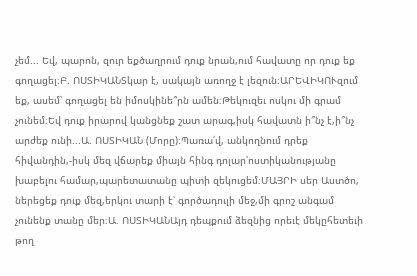չեմ... Եվ, պարոն, զուր եքծաղրում դուք նրան,ում հավատը որ դուք եք գողացել։Բ. ՈՍՏԻԿԱՆՏկար է, սակայն առողջ է լեզուն։ԱՐԵՎԻԿՈՒզում եք, ասեմ՝ գողացել են իմոսկինե՞րն ամեն։Թեկուզեւ ոսկու մի գրամ չունեմ։Եվ դուք իրարով կանցնեք շատ արագ,իսկ հավատն ի՞նչ է,ի՞նչ արժեք ունի...Ա. ՈՍՏԻԿԱՆ (Մորը)։Պառա՛վ, անկողնում դրեք հիվանդին,-իսկ մեզ վճարեք միայն հինգ դոլար՝ոստիկանությանը խաբելու համար,պարետատանը պիտի զեկուցեմ։ՄԱՅՐԻ սեր Աստծո, ներեցեք դուք մեզ,երկու տարի է՝ գործադուլի մեջ,մի գրոշ անգամ չունենք տանը մեր։Ա. ՈՍՏԻԿԱՆԱյդ դեպքում ձեզնից որեւէ մեկըհետեւի թող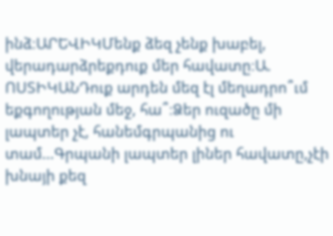ինձ։ԱՐԵՎԻԿՄենք ձեզ չենք խաբել, վերադարձրեքդուք մեր հավատը։Ա. ՈՍՏԻԿԱՆԴուք արդեն մեզ էլ մեղադրո՞ւմ եքգողության մեջ, հա՞։Ձեր ուզածը մի լապտեր չէ, հանեմգրպանից ու տամ...Գրպանի լապտեր լիներ հավատը,չէի խնայի քեզ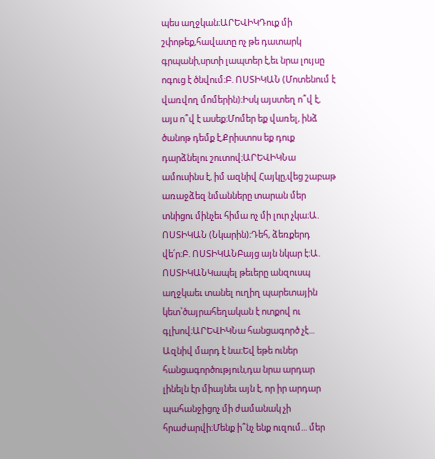պես աղջկան։ԱՐԵՎԻԿԴուք մի շփոթեք,հավատը ոչ թե դատարկ գրպանի,սրտի լապտեր է,եւ նրա լույսը ոգուց է ծնվում։Բ. ՈՍՏԻԿԱՆ (Մոտենում է վառվող մոմերին)։Իսկ այստեղ ո՞վ է, այս ո՞վ է ասեք։Մոմեր եք վառել, ինձ ծանոթ դեմք է,Քրիստոս եք դուք դարձնելու շուտով։ԱՐԵՎԻԿՆա ամուսինս է, իմ ազնիվ Հայկը,վեց շաբաթ առաջձեզ նմանները տարան մեր տնիցու մինչեւ հիմա ոչ մի լուր չկա։Ա. ՈՍՏԻԿԱՆ (Նկարին)։Դեհ, ձեռքերդ վե՛ր։Բ. ՈՍՏԻԿԱՆԲայց այն նկար է։Ա. ՈՍՏԻԿԱՆԿապել թեւերը անզուսպ աղջկաեւ տանել ուղիղ պարետային կետ՝ծայրահեղական է ոտքով ու գլխով։ԱՐԵՎԻԿՆա հանցագործ չէ... Ազնիվ մարդ է նա։Եվ եթե ուներ հանցագործություն,դա նրա արդար լինելն էր միայնեւ այն է, որ իր արդար պահանջիցոչ մի ժամանակ չի հրաժարվի։Մենք ի՞նչ ենք ուզում... մեր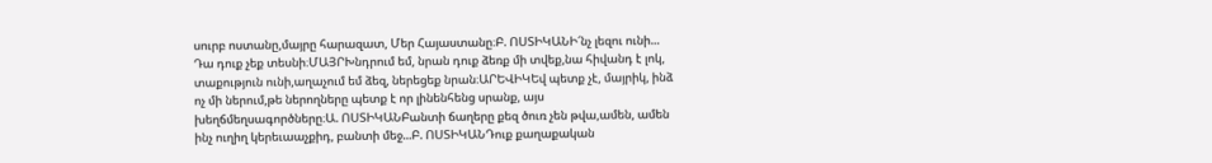սուրբ ոստանը,մայրը հարազատ, Մեր Հայաստանը։Բ. ՈՍՏԻԿԱՆԻ՜նչ լեզու ունի... Դա դուք չեք տեսնի։ՄԱՅՐԽնդրում եմ, նրան դուք ձեռք մի տվեք,նա հիվանդ է լոկ, տաքություն ունի,աղաչում եմ ձեզ, ներեցեք նրան։ԱՐԵՎԻԿԵվ պետք չէ, մայրիկ, ինձ ոչ մի ներում,թե ներողները պետք է որ լինենհենց սրանք, այս խեղճմեղսագործները։Ա. ՈՍՏԻԿԱՆԲանտի ճաղերը քեզ ծուռ չեն թվա,ամեն, ամեն ինչ ուղիղ կերեւաաչքիդ, բանտի մեջ...Բ. ՈՍՏԻԿԱՆԴուք քաղաքական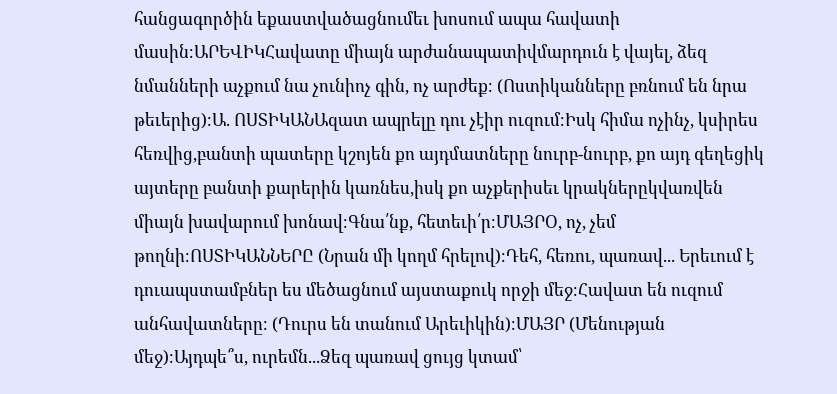հանցագործին եքաստվածացնումեւ խոսում ապա հավատի մասին։ԱՐԵՎԻԿՀավատը միայն արժանապատիվմարդուն է վայել, ձեզ նմանների աչքում նա չունիոչ գին, ոչ արժեք։ (Ոստիկանները բռնում են նրա թեւերից)։Ա. ՈՍՏԻԿԱՆԱզատ ապրելը դու չէիր ուզում։Իսկ հիմա ոչինչ, կսիրես հեռվից,բանտի պատերը կշոյեն քո այդմատները նուրբ-նուրբ, քո այդ գեղեցիկ այտերը բանտի քարերին կառնես,իսկ քո աչքերիսեւ կրակներըկվառվեն միայն խավարում խոնավ։Գնա՛նք, հետեւի՛ր։ՄԱՅՐՕ, ոչ, չեմ թողնի։ՈՍՏԻԿԱՆՆԵՐԸ (Նրան մի կողմ հրելով)։Դեհ, հեռու, պառավ... Երեւում է դուապստամբներ ես մեծացնում այստաքուկ որջի մեջ։Հավատ են ուզում անհավատները։ (Դուրս են տանում Արեւիկին)։ՄԱՅՐ (Մենության մեջ)։Այդպե՞ս, ուրեմն...Ձեզ պառավ ցույց կտամ՝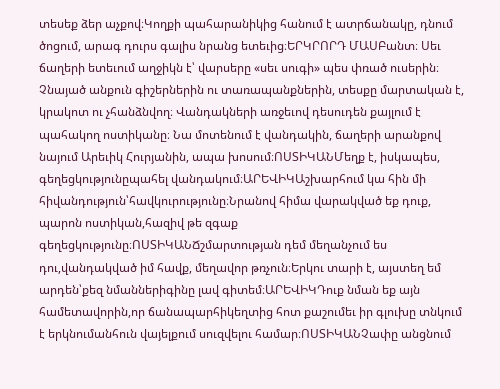տեսեք ձեր աչքով։Կողքի պահարանիկից հանում է ատրճանակը, դնում ծոցում, արագ դուրս գալիս նրանց ետեւից։ԵՐԿՐՈՐԴ ՄԱՍԲանտ։ Սեւ ճաղերի ետեւում աղջիկն է՝ վարսերը «սեւ սուգի» պես փռած ուսերին։ Չնայած անքուն գիշերներին ու տառապանքներին, տեսքը մարտական է, կրակոտ ու չհանձնվող։ Վանդակների առջեւով դեսուդեն քայլում է պահակող ոստիկանը։ Նա մոտենում է վանդակին, ճաղերի արանքով նայում Արեւիկ Հուրյանին, ապա խոսում։ՈՍՏԻԿԱՆՄեղք է, իսկապես, գեղեցկությունըպահել վանդակում։ԱՐԵՎԻԿԱշխարհում կա հին մի հիվանդություն՝հավկուրությունը։Նրանով հիմա վարակված եք դուք, պարոն ոստիկան,հազիվ թե զգաք գեղեցկությունը։ՈՍՏԻԿԱՆՃշմարտության դեմ մեղանչում ես դու,վանդակված իմ հավք, մեղավոր թռչուն։Երկու տարի է, այստեղ եմ արդեն՝քեզ նմաններիգինը լավ գիտեմ։ԱՐԵՎԻԿԴուք նման եք այն համետավորին,որ ճանապարհիկեղտից հոտ քաշումեւ իր գլուխը տնկում է երկնումանհուն վայելքում սուզվելու համար։ՈՍՏԻԿԱՆՉափը անցնում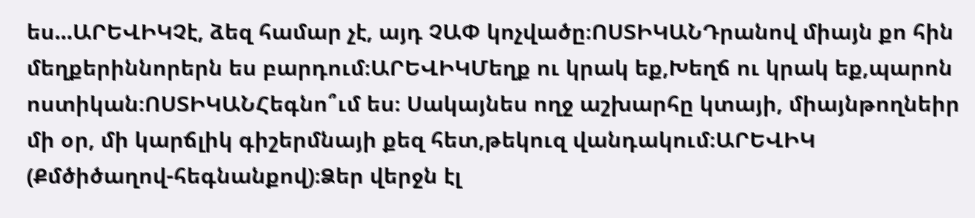ես...ԱՐԵՎԻԿՉէ, ձեզ համար չէ, այդ ՉԱՓ կոչվածը։ՈՍՏԻԿԱՆԴրանով միայն քո հին մեղքերիննորերն ես բարդում։ԱՐԵՎԻԿՄեղք ու կրակ եք,Խեղճ ու կրակ եք,պարոն ոստիկան։ՈՍՏԻԿԱՆՀեգնո՞ւմ ես։ Սակայնես ողջ աշխարհը կտայի, միայնթողնեիր մի օր, մի կարճլիկ գիշերմնայի քեզ հետ,թեկուզ վանդակում։ԱՐԵՎԻԿ (Քմծիծաղով-հեգնանքով)։Ձեր վերջն էլ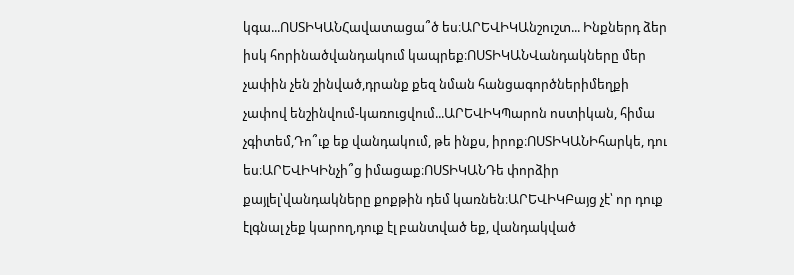կգա...ՈՍՏԻԿԱՆՀավատացա՞ծ ես։ԱՐԵՎԻԿԱնշուշտ... Ինքներդ ձեր իսկ հորինածվանդակում կապրեք։ՈՍՏԻԿԱՆՎանդակները մեր չափին չեն շինված,դրանք քեզ նման հանցագործներիմեղքի չափով ենշինվում-կառուցվում...ԱՐԵՎԻԿՊարոն ոստիկան, հիմա չգիտեմ,Դո՞ւք եք վանդակում, թե ինքս, իրոք։ՈՍՏԻԿԱՆԻհարկե, դու ես։ԱՐԵՎԻԿԻնչի՞ց իմացաք։ՈՍՏԻԿԱՆԴե փորձիր քայլել՝վանդակները քոքթին դեմ կառնեն։ԱՐԵՎԻԿԲայց չէ՝ որ դուք էլգնալ չեք կարող,դուք էլ բանտված եք, վանդակված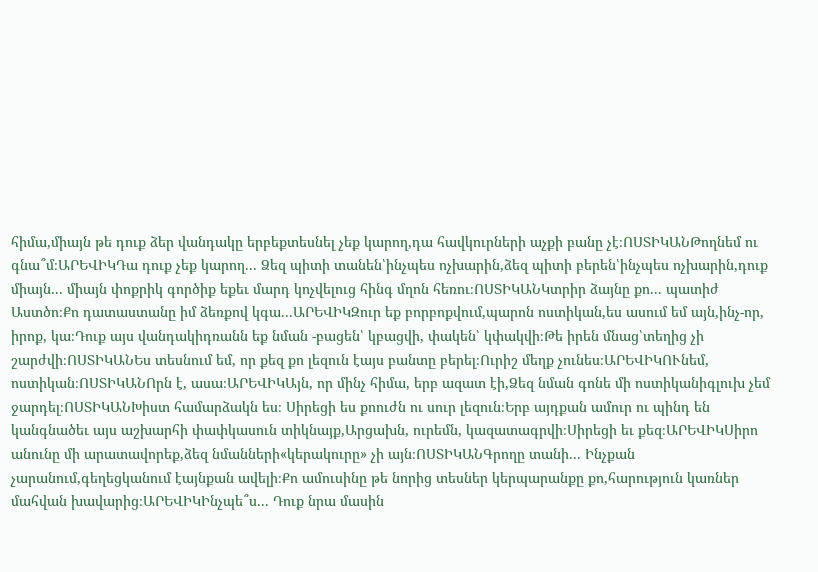հիմա,միայն թե դուք ձեր վանդակը երբեքտեսնել չեք կարող,դա հավկուրների աչքի բանը չէ։ՈՍՏԻԿԱՆԹողնեմ ու գնա՞մ։ԱՐԵՎԻԿԴա դուք չեք կարող... Ձեզ պիտի տանեն՝ինչպես ոչխարին,ձեզ պիտի բերեն՝ինչպես ոչխարին,դուք միայն... միայն փոքրիկ գործիք եքեւ մարդ կոչվելուց հինգ մղոն հեռու։ՈՍՏԻԿԱՆԿտրիր ձայնը քո... պատիժ Աստծո։Քո դատաստանը իմ ձեռքով կգա...ԱՐԵՎԻԿԶուր եք բորբոքվում,պարոն ոստիկան,ես ասում եմ այն,ինչ-որ, իրոք, կա։Դուք այս վանդակիդռանն եք նման -բացեն՝ կբացվի, փակեն՝ կփակվի։Թե իրեն մնաց՝տեղից չի շարժվի։ՈՍՏԻԿԱՆԵս տեսնում եմ, որ քեզ քո լեզուն էայս բանտը բերել։Ուրիշ մեղք չունես։ԱՐԵՎԻԿՈՒնեմ, ոստիկան։ՈՍՏԻԿԱՆՈրն է, ասա։ԱՐԵՎԻԿԱյն, որ մինչ հիմա, երբ ազատ էի,Ձեզ նման գոնե մի ոստիկանիգլուխ չեմ ջարդել։ՈՍՏԻԿԱՆԽիստ համարձակն ես։ Սիրեցի ես քոուժն ու սուր լեզուն։Երբ այդքան ամուր ու պինդ են կանգնածեւ այս աշխարհի փափկասուն տիկնայք,Արցախն, ուրեմն, կազատագրվի։Սիրեցի եւ քեզ։ԱՐԵՎԻԿՍիրո անունը մի արատավորեք,ձեզ նմանների«կերակուրը» չի այն։ՈՍՏԻԿԱՆԳրողը տանի... Ինչքան չարանում,գեղեցկանում էայնքան ավելի։Քո ամուսինը թե նորից տեսներ կերպարանքը քո,հարություն կառներ մահվան խավարից։ԱՐԵՎԻԿԻնչպե՞ս... Դուք նրա մասին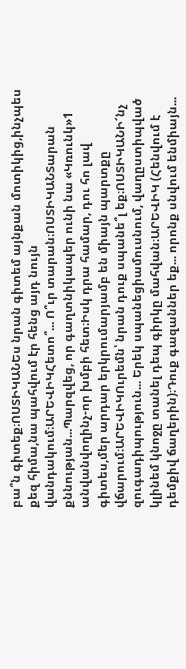բա՞ն գիտեք։ՈՍՏԻԿԱՆԵս նրան գիտեմ այնքան մոտիկից,ինչպես քեզ հիմա,նա պահվում էր հենց այդ նույն վանդակում։ԱՐԵՎԻԿՀետո՞... Ո՞ւր տարան։ՈՍՏԻԿԱՆՏարան քննության...Պարզվեց, որ գաղտնիկապեր ունի նա «Կռունկ»1 անվանվողինչ-որ խմբի հետ։Իսկ դրա համար, դու հո լավ գիտես,մեր արդար երկրումարյամբ են միայն պարտքը վճարում։ԱՐԵՎԻԿՈւրեմն՝ նրան դուք սպանե՞լ եք։ՈՍՏԻԿԱՆԻ՜նչ զուգադիպություն... Երեկ սպանեցիամուսնում, վաղըստիպված կլինեմ կնոջը տանել դեպ գիրկը մահվան։ԱՐԵՎԻԿ (Հենվում է դեմքիվ ճաղերին)։Դուք գազաններ եք... որոնք սնվում ենմիայն...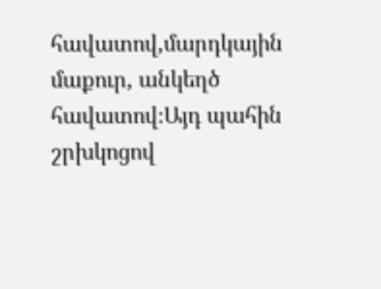հավատով,մարդկային մաքուր, անկեղծ հավատով։Այդ պահին շրխկոցով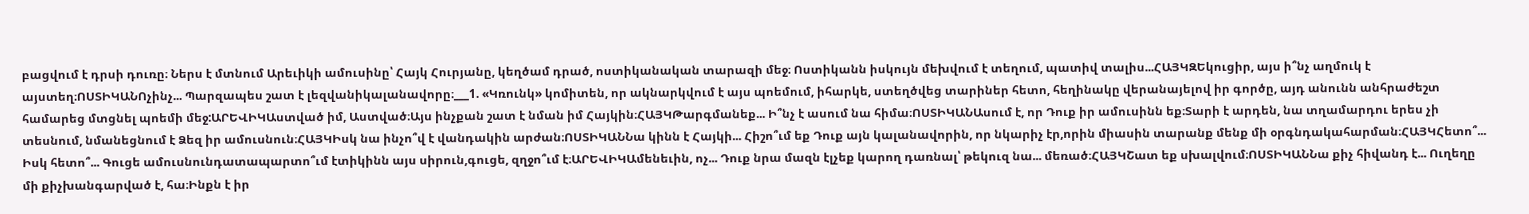բացվում է դրսի դուռը։ Ներս է մտնում Արեւիկի ամուսինը՝ Հայկ Հուրյանը, կեղծամ դրած, ոստիկանական տարազի մեջ։ Ոստիկանն իսկույն մեխվում է տեղում, պատիվ տալիս...ՀԱՅԿԶԵկուցիր, այս ի՞նչ աղմուկ է այստեղ։ՈՍՏԻԿԱՆՈչինչ... Պարզապես շատ է լեզվանիկալանավորը։___1. «Կռունկ» կոմիտեն, որ ակնարկվում է այս պոեմում, իհարկե, ստեղծվեց տարիներ հետո, հեղինակը վերանայելով իր գործը, այդ անունն անհրաժեշտ համարեց մտցնել պոեմի մեջ:ԱՐԵՎԻԿԱստված իմ, Աստված։Այս ինչքան շատ է նման իմ Հայկին։ՀԱՅԿԹարգմանեք... Ի՞նչ է ասում նա հիմա։ՈՍՏԻԿԱՆԱսում է, որ Դուք իր ամուսինն եք։Տարի է արդեն, նա տղամարդու երես չի տեսնում, նմանեցնում է Ձեզ իր ամուսնուն։ՀԱՅԿԻսկ նա ինչո՞վ է վանդակին արժան։ՈՍՏԻԿԱՆՆա կինն է Հայկի... Հիշո՞ւմ եք Դուք այն կալանավորին, որ նկարիչ էր,որին միասին տարանք մենք մի օրգնդակահարման։ՀԱՅԿՀետո՞... Իսկ հետո՞... Գուցե ամուսնունդատապարտո՞ւմ էտիկինն այս սիրուն,գուցե, զղջո՞ւմ է։ԱՐԵՎԻԿԱմենեւին, ոչ... Դուք նրա մազն էլչեք կարող դառնալ՝ թեկուզ նա... մեռած։ՀԱՅԿՇատ եք սխալվում։ՈՍՏԻԿԱՆՆա քիչ հիվանդ է... Ուղեղը մի քիչխանգարված է, հա։Ինքն է իր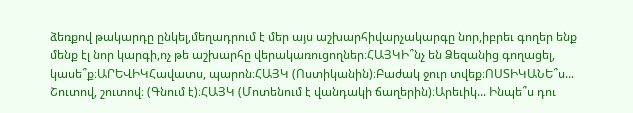ձեռքով թակարդը ընկել,մեղադրում է մեր այս աշխարհիվարչակարգը նոր,իբրեւ գողեր ենք մենք էլ նոր կարգի,ոչ թե աշխարհը վերակառուցողներ։ՀԱՅԿԻ՞նչ են Ձեզանից գողացել, կասե՞ք։ԱՐԵՎԻԿՀավատս, պարոն։ՀԱՅԿ (Ոստիկանին)։Բաժակ ջուր տվեք։ՈՍՏԻԿԱՆԵ՞ս... Շուտով, շուտով։ (Գնում է)։ՀԱՅԿ (Մոտենում է վանդակի ճաղերին)։Արեւիկ... Ինպե՞ս դու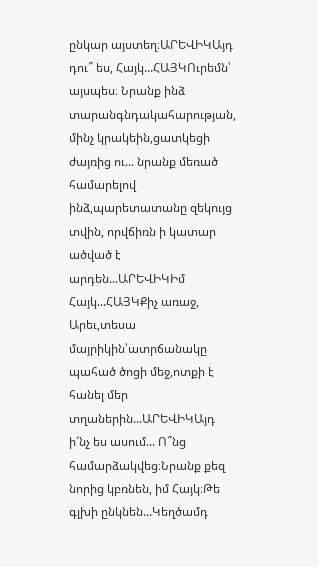ընկար այստեղ։ԱՐԵՎԻԿԱյդ դու՞ ես, Հայկ...ՀԱՅԿՈւրեմն՝ այսպես։ Նրանք ինձ տարանգնդակահարության, մինչ կրակեին,ցատկեցի ժայռից ու... նրանք մեռած համարելով ինձ,պարետատանը զեկույց տվին, որվճիռն ի կատար ածված է արդեն...ԱՐԵՎԻԿԻմ Հայկ...ՀԱՅԿՔիչ առաջ, Արեւ,տեսա մայրիկին՝ատրճանակը պահած ծոցի մեջ,ոտքի է հանել մեր տղաներին...ԱՐԵՎԻԿԱյդ ի՜նչ ես ասում... Ո՞նց համարձակվեց։Նրանք քեզ նորից կբռնեն, իմ Հայկ։Թե գլխի ընկնեն...Կեղծամդ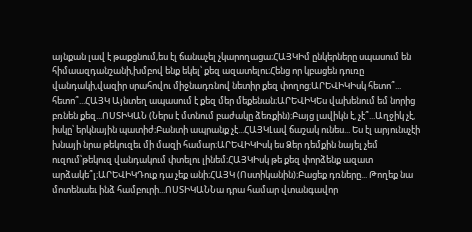այնքան լավ է թաքցնում,ես էլ ճանաչել չկարողացա։ՀԱՅԿԻմ ընկերները սպասում են հիմաազդանշանի,խմբով ենք եկել՝ քեզ ազատելու։Հենց որ կբացեն դուռը վանդակի,վազիր սրահովու միջնադռնով նետիր քեզ փողոց։ԱՐԵՎԻԿԻսկ հետո՞... հետո՞...ՀԱՅԿ Այնտեղ ապասում է քեզ մեր մեքենան։ԱՐԵՎԻԿԵս վախենում եմ նորից բռնեն քեզ...ՈՍՏԻԿԱՆ (Ներս է մտնում բաժակը ձեռքին)։Բայց լավիկն է, չէ՞...Աղջիկ չէ, իսկը՝ երկնային պատիժ։Բանտի ապրանք չէ...ՀԱՅԿԼավ ճաշակ ունես... Ես էլ արյունսչէի խնայի նրա թեկուզեւ մի մազի համար։ԱՐԵՎԻԿԻսկ ես Ձեր դեմքին նայել չեմ ուզում՝թեկուզ վանդակում փտելու լինեմ։ՀԱՅԿԻսկ թե քեզ փորձենք ազատ արձակե՞լ։ԱՐԵՎԻԿԴուք դա չեք անի։ՀԱՅԿ (Ոստիկանին)։Բացեք դռները... Թողեք նա մոտենաեւ ինձ համբուրի...ՈՍՏԻԿԱՆՆա դրա համար վտանգավոր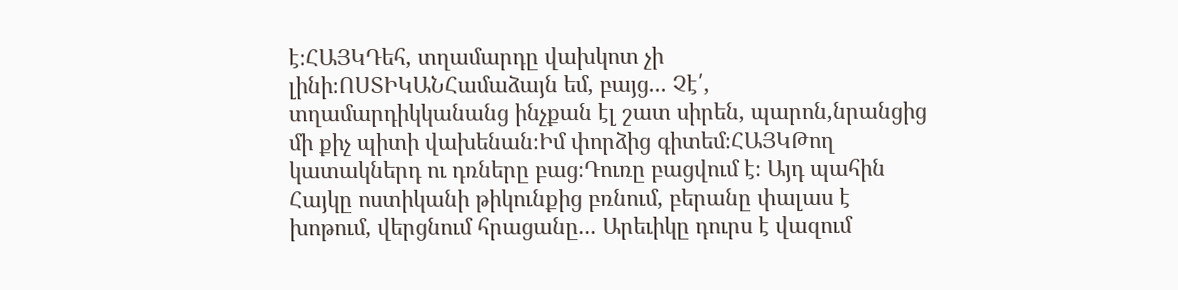է։ՀԱՅԿԴեհ, տղամարդը վախկոտ չի լինի։ՈՍՏԻԿԱՆՀամաձայն եմ, բայց... Չէ՛, տղամարդիկկանանց ինչքան էլ շատ սիրեն, պարոն,նրանցից մի քիչ պիտի վախենան։Իմ փորձից գիտեմ։ՀԱՅԿԹող կատակներդ ու դռները բաց։Դուռը բացվում է։ Այդ պահին Հայկը ոստիկանի թիկունքից բռնում, բերանը փալաս է խոթում, վերցնում հրացանը... Արեւիկը դուրս է վազում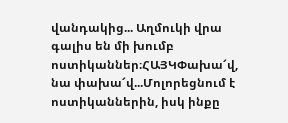վանդակից... Աղմուկի վրա գալիս են մի խումբ ոստիկաններ։ՀԱՅԿՓախա՜վ, նա փախա՜վ...Մոլորեցնում է ոստիկաններին, իսկ ինքը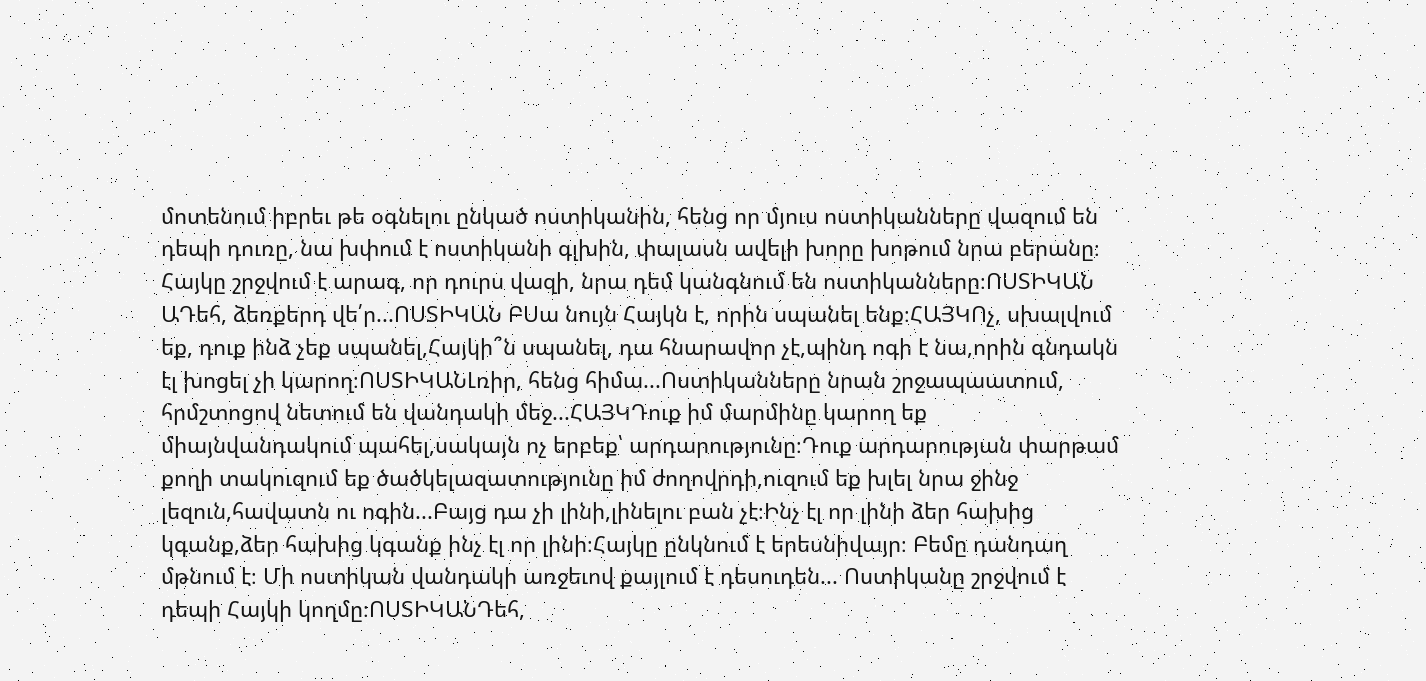մոտենում իբրեւ թե օգնելու ընկած ոստիկանին, հենց որ մյուս ոստիկանները վազում են դեպի դուռը, նա խփում է ոստիկանի գլխին, փալասն ավելի խորը խոթում նրա բերանը։ Հայկը շրջվում է արագ, որ դուրս վազի, նրա դեմ կանգնում են ոստիկանները։ՈՍՏԻԿԱՆ ԱԴեհ, ձեռքերդ վե՛ր...ՈՍՏԻԿԱՆ ԲՍա նույն Հայկն է, որին սպանել ենք։ՀԱՅԿՈչ, սխալվում եք, դուք ինձ չեք սպանել,Հայկի՞ն սպանել, դա հնարավոր չէ,պինդ ոգի է նա,որին գնդակն էլ խոցել չի կարող։ՈՍՏԻԿԱՆԼռիր, հենց հիմա...Ոստիկանները նրան շրջապաատում, հրմշտոցով նետում են վանդակի մեջ...ՀԱՅԿԴուք իմ մարմինը կարող եք միայնվանդակում պահել,սակայն ոչ երբեք՝ արդարությունը։Դուք արդարության փարթամ քողի տակուզում եք ծածկելազատությունը իմ ժողովրդի,ուզում եք խլել նրա ջինջ լեզուն,հավատն ու ոգին...Բայց դա չի լինի,լինելու բան չէ։Ինչ էլ որ լինի ձեր հախից կգանք,ձեր հախից կգանք ինչ էլ որ լինի։Հայկը ընկնում է երեսնիվայր։ Բեմը դանդաղ մթնում է։ Մի ոստիկան վանդակի առջեւով քայլում է դեսուդեն... Ոստիկանը շրջվում է դեպի Հայկի կողմը։ՈՍՏԻԿԱՆԴեհ,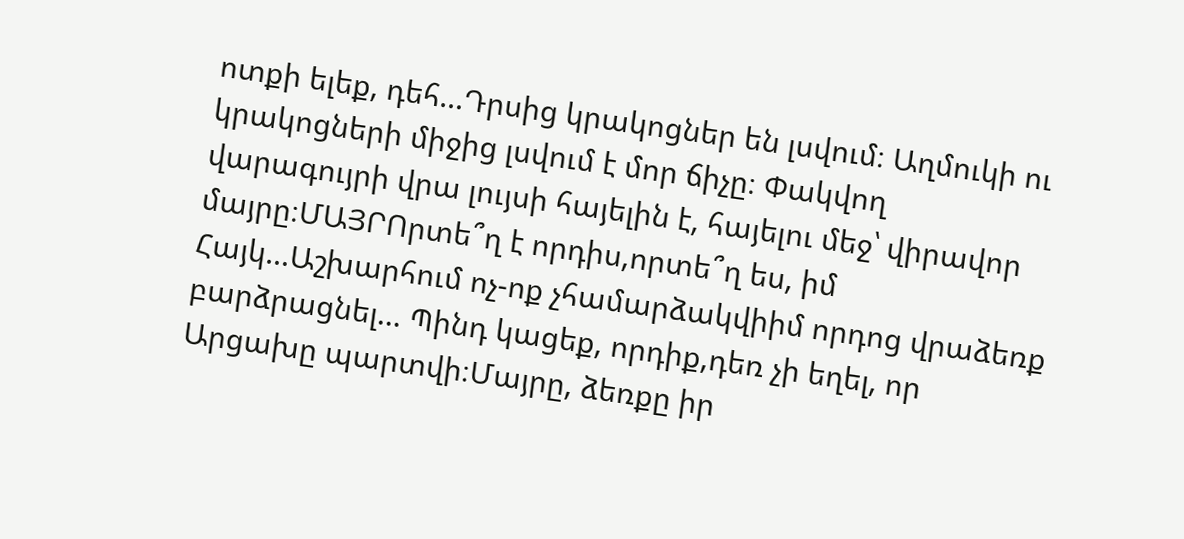ոտքի ելեք, դեհ...Դրսից կրակոցներ են լսվում։ Աղմուկի ու կրակոցների միջից լսվում է մոր ճիչը։ Փակվող վարագույրի վրա լույսի հայելին է, հայելու մեջ՝ վիրավոր մայրը։ՄԱՅՐՈրտե՞ղ է որդիս,որտե՞ղ ես, իմ Հայկ...Աշխարհում ոչ-ոք չհամարձակվիիմ որդոց վրաձեռք բարձրացնել... Պինդ կացեք, որդիք,դեռ չի եղել, որ Արցախը պարտվի։Մայրը, ձեռքը իր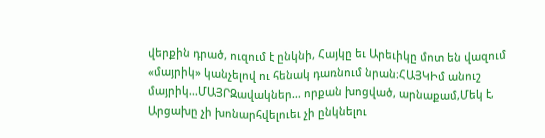վերքին դրած, ուզում է ընկնի, Հայկը եւ Արեւիկը մոտ են վազում «մայրիկ» կանչելով ու հենակ դառնում նրան։ՀԱՅԿԻմ անուշ մայրիկ...ՄԱՅՐԶավակներ... որքան խոցված, արնաքամ,Մեկ է, Արցախը չի խոնարհվելուեւ չի ընկնելու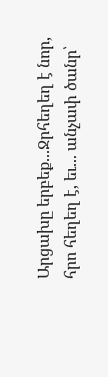Արցախը երբեք...Ջրհեղեղ է նոր, հրո հեղեղ է, եւ... անչափ ծանր՝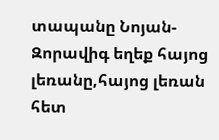տապանը Նոյան-Զորավիգ եղեք հայոց լեռանը,հայոց լեռան հետ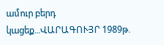ամուր բերդ կացեք...ՎԱՐԱԳՈՒՅՐ 1989թ.